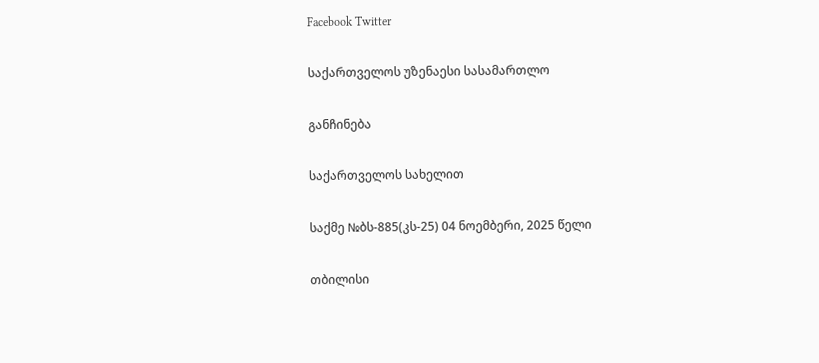Facebook Twitter

საქართველოს უზენაესი სასამართლო

განჩინება

საქართველოს სახელით

საქმე №ბს-885(კს-25) 04 ნოემბერი, 2025 წელი

თბილისი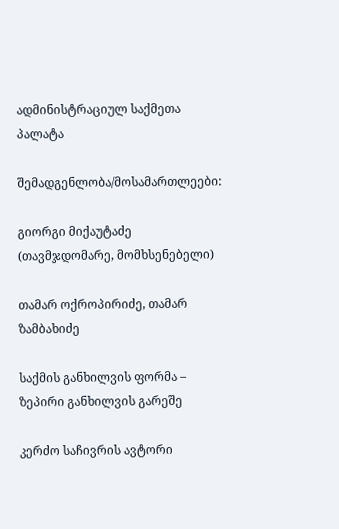ადმინისტრაციულ საქმეთა პალატა

შემადგენლობა/მოსამართლეები:

გიორგი მიქაუტაძე (თავმჯდომარე, მომხსენებელი)

თამარ ოქროპირიძე, თამარ ზამბახიძე

საქმის განხილვის ფორმა – ზეპირი განხილვის გარეშე

კერძო საჩივრის ავტორი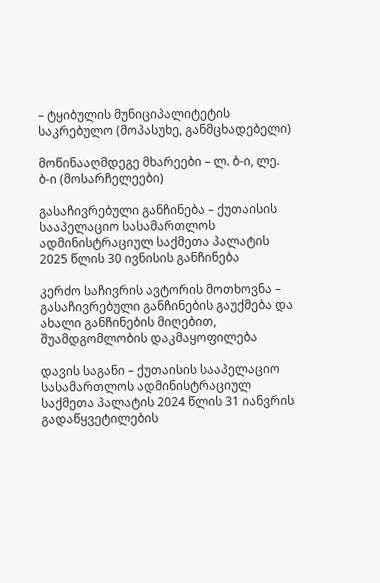– ტყიბულის მუნიციპალიტეტის საკრებულო (მოპასუხე, განმცხადებელი)

მოწინააღმდეგე მხარეები – ლ. ბ-ი, ლე. ბ-ი (მოსარჩელეები)

გასაჩივრებული განჩინება – ქუთაისის სააპელაციო სასამართლოს ადმინისტრაციულ საქმეთა პალატის 2025 წლის 30 ივნისის განჩინება

კერძო საჩივრის ავტორის მოთხოვნა – გასაჩივრებული განჩინების გაუქმება და ახალი განჩინების მიღებით, შუამდგომლობის დაკმაყოფილება

დავის საგანი – ქუთაისის სააპელაციო სასამართლოს ადმინისტრაციულ საქმეთა პალატის 2024 წლის 31 იანვრის გადაწყვეტილების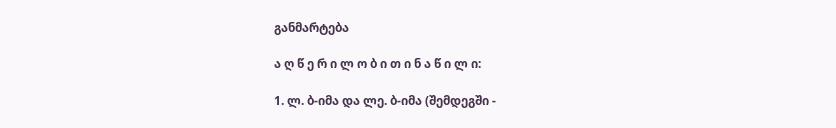განმარტება

ა ღ წ ე რ ი ლ ო ბ ი თ ი ნ ა წ ი ლ ი:

1. ლ. ბ-იმა და ლე. ბ-იმა (შემდეგში -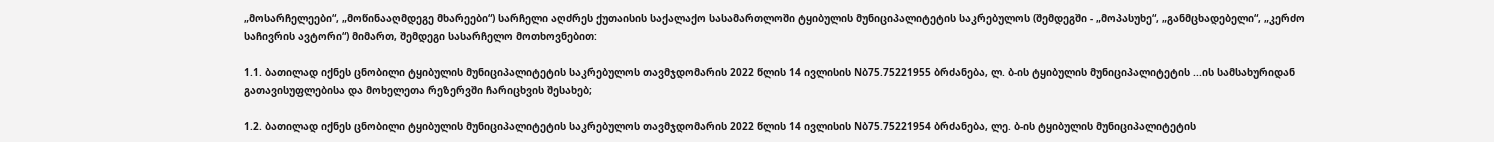„მოსარჩელეები“, „მოწინააღმდეგე მხარეები“) სარჩელი აღძრეს ქუთაისის საქალაქო სასამართლოში ტყიბულის მუნიციპალიტეტის საკრებულოს (შემდეგში - „მოპასუხე“, „განმცხადებელი“, „კერძო საჩივრის ავტორი“) მიმართ, შემდეგი სასარჩელო მოთხოვნებით:

1.1. ბათილად იქნეს ცნობილი ტყიბულის მუნიციპალიტეტის საკრებულოს თავმჯდომარის 2022 წლის 14 ივლისის Nბ75.75221955 ბრძანება, ლ. ბ-ის ტყიბულის მუნიციპალიტეტის ...ის სამსახურიდან გათავისუფლებისა და მოხელეთა რეზერვში ჩარიცხვის შესახებ;

1.2. ბათილად იქნეს ცნობილი ტყიბულის მუნიციპალიტეტის საკრებულოს თავმჯდომარის 2022 წლის 14 ივლისის Nბ75.75221954 ბრძანება, ლე. ბ-ის ტყიბულის მუნიციპალიტეტის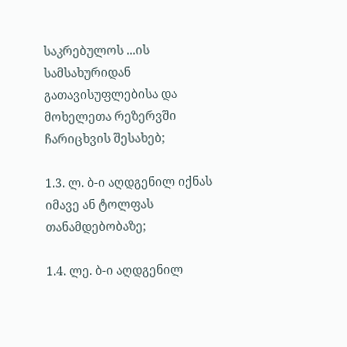საკრებულოს ...ის სამსახურიდან გათავისუფლებისა და მოხელეთა რეზერვში ჩარიცხვის შესახებ;

1.3. ლ. ბ-ი აღდგენილ იქნას იმავე ან ტოლფას თანამდებობაზე;

1.4. ლე. ბ-ი აღდგენილ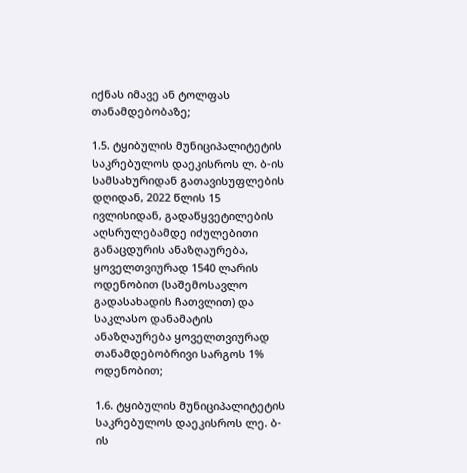იქნას იმავე ან ტოლფას თანამდებობაზე;

1.5. ტყიბულის მუნიციპალიტეტის საკრებულოს დაეკისროს ლ. ბ-ის სამსახურიდან გათავისუფლების დღიდან, 2022 წლის 15 ივლისიდან, გადაწყვეტილების აღსრულებამდე იძულებითი განაცდურის ანაზღაურება, ყოველთვიურად 1540 ლარის ოდენობით (საშემოსავლო გადასახადის ჩათვლით) და საკლასო დანამატის ანაზღაურება ყოველთვიურად თანამდებობრივი სარგოს 1% ოდენობით;

1.6. ტყიბულის მუნიციპალიტეტის საკრებულოს დაეკისროს ლე. ბ-ის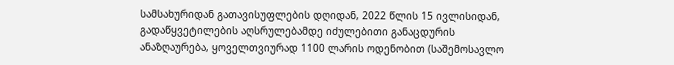სამსახურიდან გათავისუფლების დღიდან, 2022 წლის 15 ივლისიდან, გადაწყვეტილების აღსრულებამდე იძულებითი განაცდურის ანაზღაურება, ყოველთვიურად 1100 ლარის ოდენობით (საშემოსავლო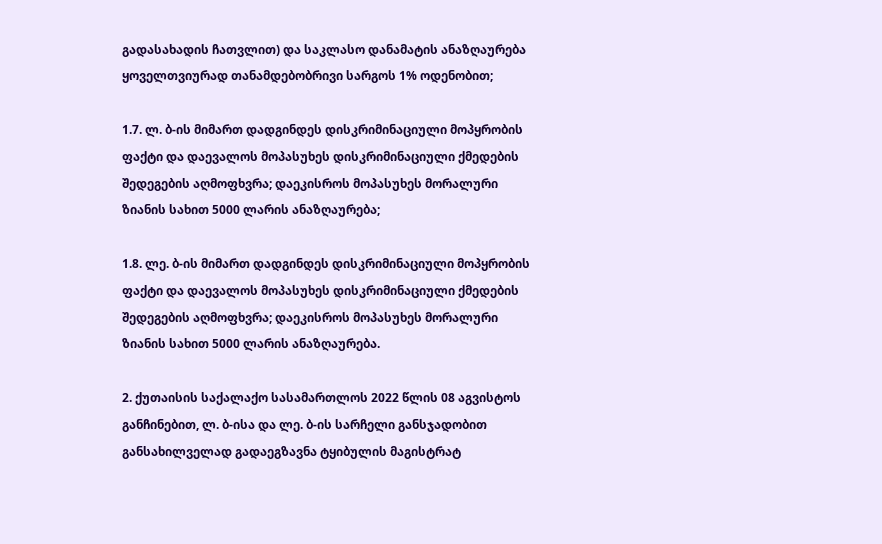გადასახადის ჩათვლით) და საკლასო დანამატის ანაზღაურება ყოველთვიურად თანამდებობრივი სარგოს 1% ოდენობით;

1.7. ლ. ბ-ის მიმართ დადგინდეს დისკრიმინაციული მოპყრობის ფაქტი და დაევალოს მოპასუხეს დისკრიმინაციული ქმედების შედეგების აღმოფხვრა; დაეკისროს მოპასუხეს მორალური ზიანის სახით 5000 ლარის ანაზღაურება;

1.8. ლე. ბ-ის მიმართ დადგინდეს დისკრიმინაციული მოპყრობის ფაქტი და დაევალოს მოპასუხეს დისკრიმინაციული ქმედების შედეგების აღმოფხვრა; დაეკისროს მოპასუხეს მორალური ზიანის სახით 5000 ლარის ანაზღაურება.

2. ქუთაისის საქალაქო სასამართლოს 2022 წლის 08 აგვისტოს განჩინებით, ლ. ბ-ისა და ლე. ბ-ის სარჩელი განსჯადობით განსახილველად გადაეგზავნა ტყიბულის მაგისტრატ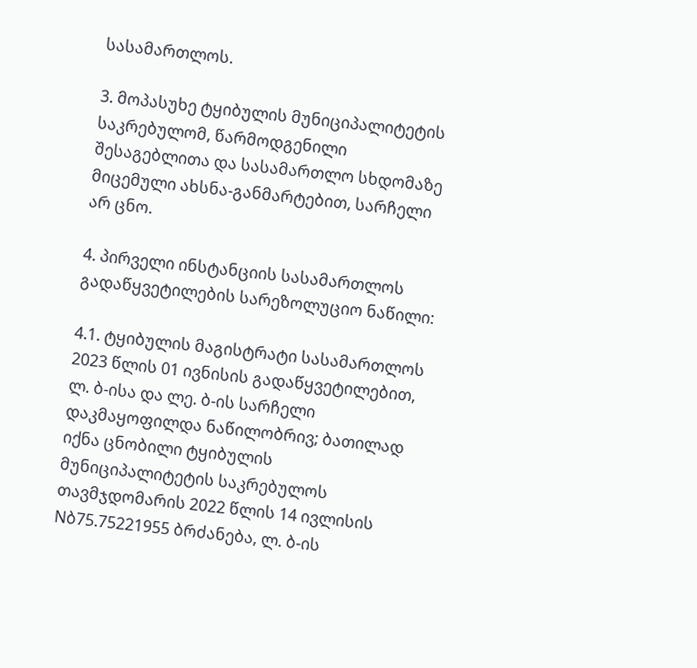სასამართლოს.

3. მოპასუხე ტყიბულის მუნიციპალიტეტის საკრებულომ, წარმოდგენილი შესაგებლითა და სასამართლო სხდომაზე მიცემული ახსნა-განმარტებით, სარჩელი არ ცნო.

4. პირველი ინსტანციის სასამართლოს გადაწყვეტილების სარეზოლუციო ნაწილი:

4.1. ტყიბულის მაგისტრატი სასამართლოს 2023 წლის 01 ივნისის გადაწყვეტილებით, ლ. ბ-ისა და ლე. ბ-ის სარჩელი დაკმაყოფილდა ნაწილობრივ; ბათილად იქნა ცნობილი ტყიბულის მუნიციპალიტეტის საკრებულოს თავმჯდომარის 2022 წლის 14 ივლისის Nბ75.75221955 ბრძანება, ლ. ბ-ის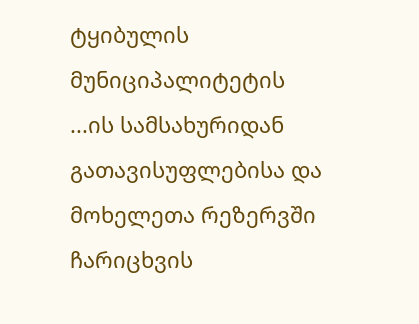ტყიბულის მუნიციპალიტეტის ...ის სამსახურიდან გათავისუფლებისა და მოხელეთა რეზერვში ჩარიცხვის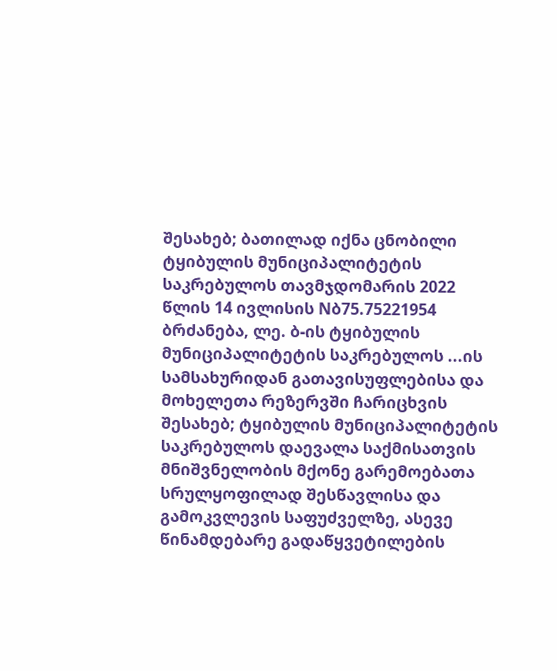შესახებ; ბათილად იქნა ცნობილი ტყიბულის მუნიციპალიტეტის საკრებულოს თავმჯდომარის 2022 წლის 14 ივლისის Nბ75.75221954 ბრძანება, ლე. ბ-ის ტყიბულის მუნიციპალიტეტის საკრებულოს ...ის სამსახურიდან გათავისუფლებისა და მოხელეთა რეზერვში ჩარიცხვის შესახებ; ტყიბულის მუნიციპალიტეტის საკრებულოს დაევალა საქმისათვის მნიშვნელობის მქონე გარემოებათა სრულყოფილად შესწავლისა და გამოკვლევის საფუძველზე, ასევე წინამდებარე გადაწყვეტილების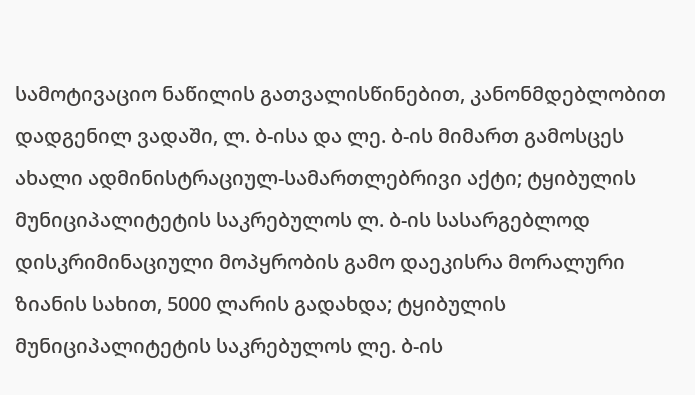სამოტივაციო ნაწილის გათვალისწინებით, კანონმდებლობით დადგენილ ვადაში, ლ. ბ-ისა და ლე. ბ-ის მიმართ გამოსცეს ახალი ადმინისტრაციულ-სამართლებრივი აქტი; ტყიბულის მუნიციპალიტეტის საკრებულოს ლ. ბ-ის სასარგებლოდ დისკრიმინაციული მოპყრობის გამო დაეკისრა მორალური ზიანის სახით, 5000 ლარის გადახდა; ტყიბულის მუნიციპალიტეტის საკრებულოს ლე. ბ-ის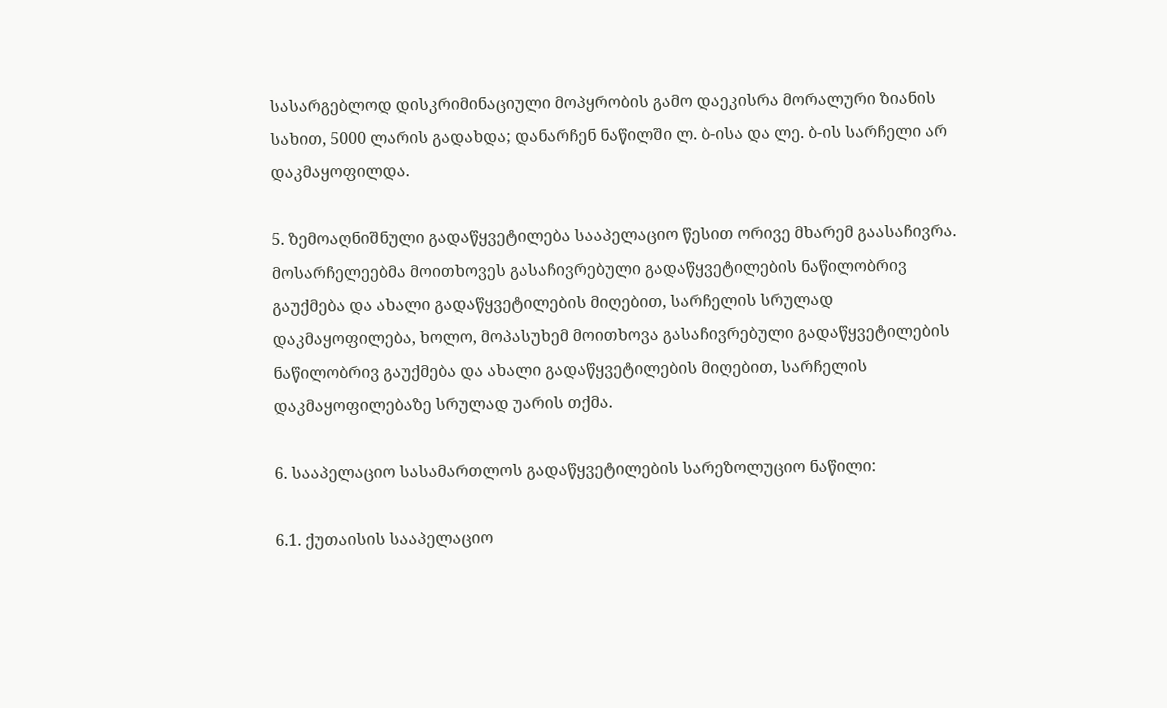სასარგებლოდ დისკრიმინაციული მოპყრობის გამო დაეკისრა მორალური ზიანის სახით, 5000 ლარის გადახდა; დანარჩენ ნაწილში ლ. ბ-ისა და ლე. ბ-ის სარჩელი არ დაკმაყოფილდა.

5. ზემოაღნიშნული გადაწყვეტილება სააპელაციო წესით ორივე მხარემ გაასაჩივრა. მოსარჩელეებმა მოითხოვეს გასაჩივრებული გადაწყვეტილების ნაწილობრივ გაუქმება და ახალი გადაწყვეტილების მიღებით, სარჩელის სრულად დაკმაყოფილება, ხოლო, მოპასუხემ მოითხოვა გასაჩივრებული გადაწყვეტილების ნაწილობრივ გაუქმება და ახალი გადაწყვეტილების მიღებით, სარჩელის დაკმაყოფილებაზე სრულად უარის თქმა.

6. სააპელაციო სასამართლოს გადაწყვეტილების სარეზოლუციო ნაწილი:

6.1. ქუთაისის სააპელაციო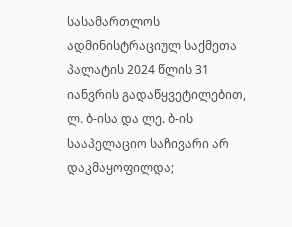სასამართლოს ადმინისტრაციულ საქმეთა პალატის 2024 წლის 31 იანვრის გადაწყვეტილებით, ლ. ბ-ისა და ლე. ბ-ის სააპელაციო საჩივარი არ დაკმაყოფილდა;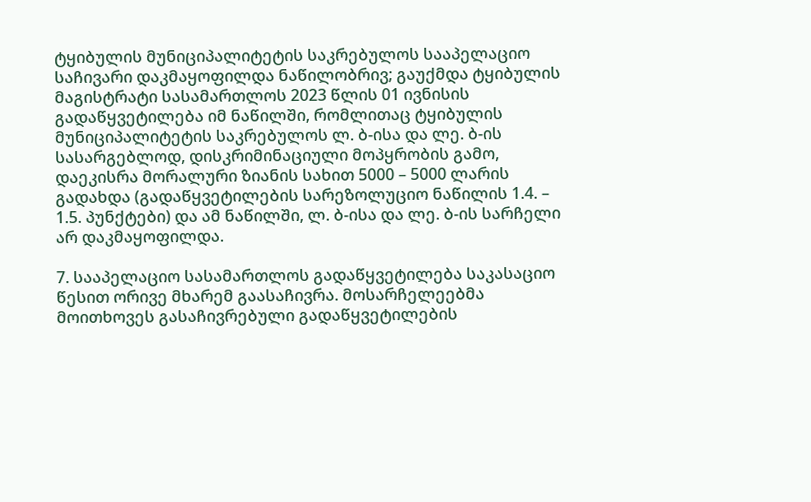ტყიბულის მუნიციპალიტეტის საკრებულოს სააპელაციო საჩივარი დაკმაყოფილდა ნაწილობრივ; გაუქმდა ტყიბულის მაგისტრატი სასამართლოს 2023 წლის 01 ივნისის გადაწყვეტილება იმ ნაწილში, რომლითაც ტყიბულის მუნიციპალიტეტის საკრებულოს ლ. ბ-ისა და ლე. ბ-ის სასარგებლოდ, დისკრიმინაციული მოპყრობის გამო, დაეკისრა მორალური ზიანის სახით 5000 – 5000 ლარის გადახდა (გადაწყვეტილების სარეზოლუციო ნაწილის 1.4. – 1.5. პუნქტები) და ამ ნაწილში, ლ. ბ-ისა და ლე. ბ-ის სარჩელი არ დაკმაყოფილდა.

7. სააპელაციო სასამართლოს გადაწყვეტილება საკასაციო წესით ორივე მხარემ გაასაჩივრა. მოსარჩელეებმა მოითხოვეს გასაჩივრებული გადაწყვეტილების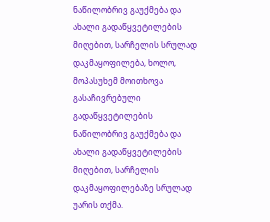ნაწილობრივ გაუქმება და ახალი გადაწყვეტილების მიღებით, სარჩელის სრულად დაკმაყოფილება, ხოლო, მოპასუხემ მოითხოვა გასაჩივრებული გადაწყვეტილების ნაწილობრივ გაუქმება და ახალი გადაწყვეტილების მიღებით, სარჩელის დაკმაყოფილებაზე სრულად უარის თქმა.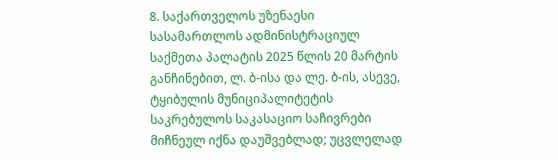8. საქართველოს უზენაესი სასამართლოს ადმინისტრაციულ საქმეთა პალატის 2025 წლის 20 მარტის განჩინებით, ლ. ბ-ისა და ლე. ბ-ის, ასევე, ტყიბულის მუნიციპალიტეტის საკრებულოს საკასაციო საჩივრები მიჩნეულ იქნა დაუშვებლად; უცვლელად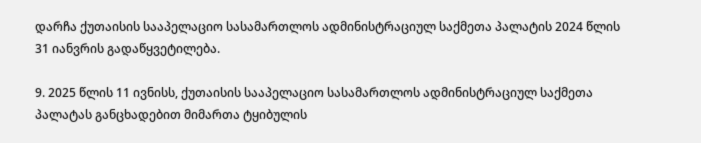დარჩა ქუთაისის სააპელაციო სასამართლოს ადმინისტრაციულ საქმეთა პალატის 2024 წლის 31 იანვრის გადაწყვეტილება.

9. 2025 წლის 11 ივნისს, ქუთაისის სააპელაციო სასამართლოს ადმინისტრაციულ საქმეთა პალატას განცხადებით მიმართა ტყიბულის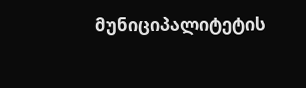მუნიციპალიტეტის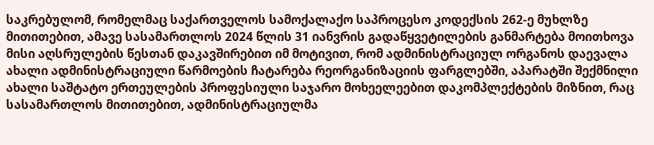საკრებულომ, რომელმაც საქართველოს სამოქალაქო საპროცესო კოდექსის 262-ე მუხლზე მითითებით, ამავე სასამართლოს 2024 წლის 31 იანვრის გადაწყვეტილების განმარტება მოითხოვა მისი აღსრულების წესთან დაკავშირებით იმ მოტივით, რომ ადმინისტრაციულ ორგანოს დაევალა ახალი ადმინისტრაციული წარმოების ჩატარება რეორგანიზაციის ფარგლებში, აპარატში შექმნილი ახალი საშტატო ერთეულების პროფესიული საჯარო მოხეელეებით დაკომპლექტების მიზნით, რაც სასამართლოს მითითებით, ადმინისტრაციულმა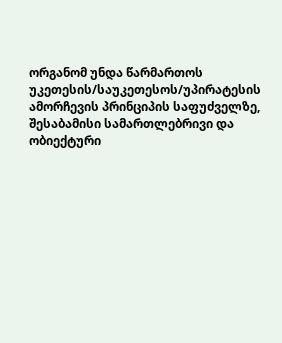ორგანომ უნდა წარმართოს უკეთესის/საუკეთესოს/უპირატესის ამორჩევის პრინციპის საფუძველზე, შესაბამისი სამართლებრივი და ობიექტური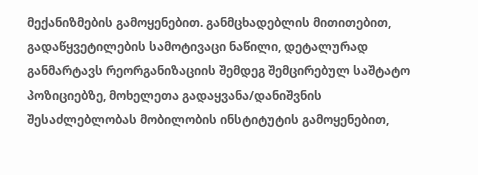მექანიზმების გამოყენებით. განმცხადებლის მითითებით, გადაწყვეტილების სამოტივაცი ნაწილი, დეტალურად განმარტავს რეორგანიზაციის შემდეგ შემცირებულ საშტატო პოზიციებზე, მოხელეთა გადაყვანა/დანიშვნის შესაძლებლობას მობილობის ინსტიტუტის გამოყენებით,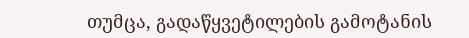თუმცა, გადაწყვეტილების გამოტანის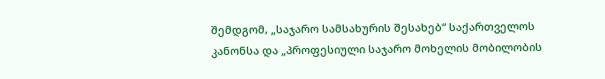შემდგომ, „საჯარო სამსახურის შესახებ“ საქართველოს კანონსა და „პროფესიული საჯარო მოხელის მობილობის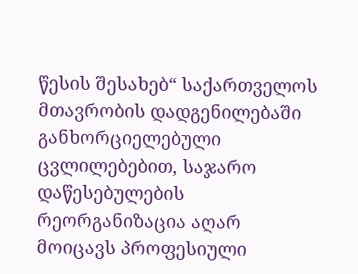წესის შესახებ“ საქართველოს მთავრობის დადგენილებაში განხორციელებული ცვლილებებით, საჯარო დაწესებულების რეორგანიზაცია აღარ მოიცავს პროფესიული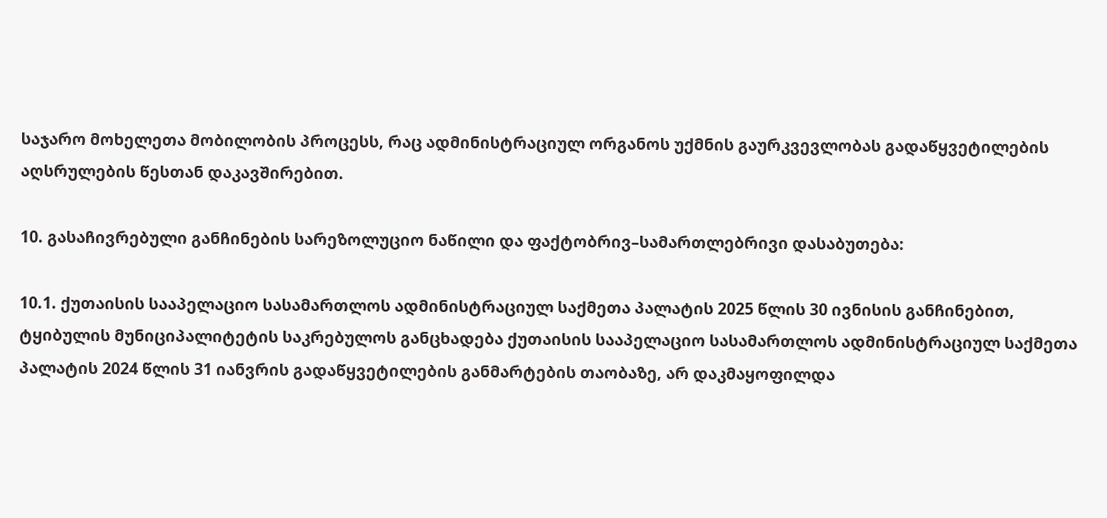საჯარო მოხელეთა მობილობის პროცესს, რაც ადმინისტრაციულ ორგანოს უქმნის გაურკვევლობას გადაწყვეტილების აღსრულების წესთან დაკავშირებით.

10. გასაჩივრებული განჩინების სარეზოლუციო ნაწილი და ფაქტობრივ–სამართლებრივი დასაბუთება:

10.1. ქუთაისის სააპელაციო სასამართლოს ადმინისტრაციულ საქმეთა პალატის 2025 წლის 30 ივნისის განჩინებით, ტყიბულის მუნიციპალიტეტის საკრებულოს განცხადება ქუთაისის სააპელაციო სასამართლოს ადმინისტრაციულ საქმეთა პალატის 2024 წლის 31 იანვრის გადაწყვეტილების განმარტების თაობაზე, არ დაკმაყოფილდა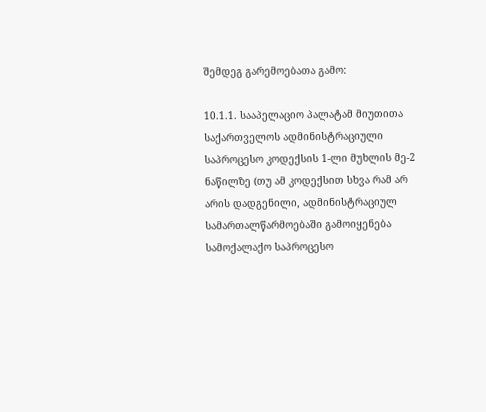შემდეგ გარემოებათა გამო:

10.1.1. სააპელაციო პალატამ მიუთითა საქართველოს ადმინისტრაციული საპროცესო კოდექსის 1-ლი მუხლის მე-2 ნაწილზე (თუ ამ კოდექსით სხვა რამ არ არის დადგენილი, ადმინისტრაციულ სამართალწარმოებაში გამოიყენება სამოქალაქო საპროცესო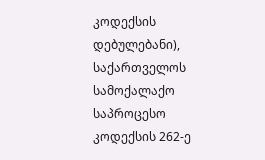კოდექსის დებულებანი), საქართველოს სამოქალაქო საპროცესო კოდექსის 262-ე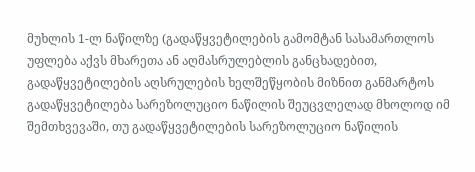მუხლის 1-ლ ნაწილზე (გადაწყვეტილების გამომტან სასამართლოს უფლება აქვს მხარეთა ან აღმასრულებლის განცხადებით, გადაწყვეტილების აღსრულების ხელშეწყობის მიზნით განმარტოს გადაწყვეტილება სარეზოლუციო ნაწილის შეუცვლელად მხოლოდ იმ შემთხვევაში, თუ გადაწყვეტილების სარეზოლუციო ნაწილის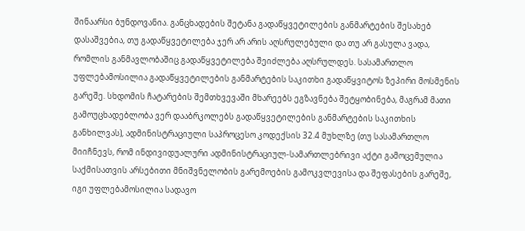შინაარსი ბუნდოვანია. განცხადების შეტანა გადაწყვეტილების განმარტების შესახებ დასაშვებია, თუ გადაწყვეტილება ჯერ არ არის აღსრულებული და თუ არ გასულა ვადა, რომლის განმავლობაშიც გადაწყვეტილება შეიძლება აღსრულდეს. სასამართლო უფლებამოსილია გადაწყვეტილების განმარტების საკითხი გადაწყვიტოს ზეპირი მოსმენის გარეშე. სხდომის ჩატარების შემთხვევაში მხარეებს ეგზავნება შეტყობინება, მაგრამ მათი გამოუცხადებლობა ვერ დააბრკოლებს გადაწყვეტილების განმარტების საკითხის განხილვას), ადმინისტრაციული საპროცესო კოდექსის 32.4 მუხლზე (თუ სასამართლო მიიჩნევს, რომ ინდივიდუალური ადმინისტრაციულ-სამართლებრივი აქტი გამოცემულია საქმისათვის არსებითი მნიშვნელობის გარემოების გამოკვლევისა და შეფასების გარეშე, იგი უფლებამოსილია სადავო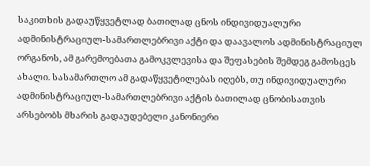საკითხის გადაუწყვეტლად ბათილად ცნოს ინდივიდუალური ადმინისტრაციულ-სამართლებრივი აქტი და დაავალოს ადმინისტრაციულ ორგანოს, ამ გარემოებათა გამოკვლევისა და შეფასების შემდეგ გამოსცეს ახალი. სასამართლო ამ გადაწყვეტილებას იღებს, თუ ინდივიდუალური ადმინისტრაციულ-სამართლებრივი აქტის ბათილად ცნობისათვის არსებობს მხარის გადაუდებელი კანონიერი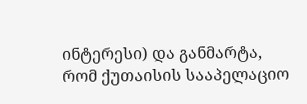ინტერესი) და განმარტა, რომ ქუთაისის სააპელაციო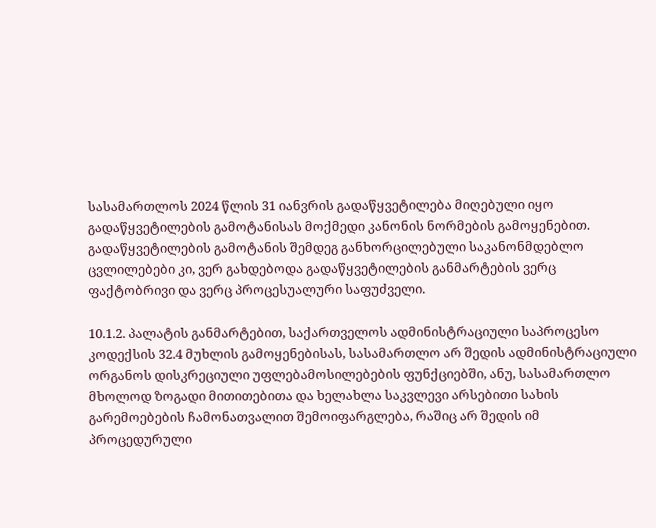სასამართლოს 2024 წლის 31 იანვრის გადაწყვეტილება მიღებული იყო გადაწყვეტილების გამოტანისას მოქმედი კანონის ნორმების გამოყენებით. გადაწყვეტილების გამოტანის შემდეგ განხორცილებული საკანონმდებლო ცვლილებები კი, ვერ გახდებოდა გადაწყვეტილების განმარტების ვერც ფაქტობრივი და ვერც პროცესუალური საფუძველი.

10.1.2. პალატის განმარტებით, საქართველოს ადმინისტრაციული საპროცესო კოდექსის 32.4 მუხლის გამოყენებისას, სასამართლო არ შედის ადმინისტრაციული ორგანოს დისკრეციული უფლებამოსილებების ფუნქციებში, ანუ, სასამართლო მხოლოდ ზოგადი მითითებითა და ხელახლა საკვლევი არსებითი სახის გარემოებების ჩამონათვალით შემოიფარგლება, რაშიც არ შედის იმ პროცედურული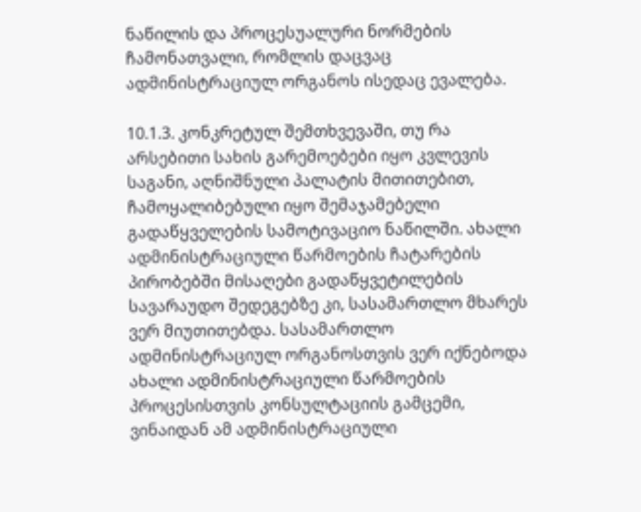ნაწილის და პროცესუალური ნორმების ჩამონათვალი, რომლის დაცვაც ადმინისტრაციულ ორგანოს ისედაც ევალება.

10.1.3. კონკრეტულ შემთხვევაში, თუ რა არსებითი სახის გარემოებები იყო კვლევის საგანი, აღნიშნული პალატის მითითებით, ჩამოყალიბებული იყო შემაჯამებელი გადაწყველების სამოტივაციო ნაწილში. ახალი ადმინისტრაციული წარმოების ჩატარების პირობებში მისაღები გადაწყვეტილების სავარაუდო შედეგებზე კი, სასამართლო მხარეს ვერ მიუთითებდა. სასამართლო ადმინისტრაციულ ორგანოსთვის ვერ იქნებოდა ახალი ადმინისტრაციული წარმოების პროცესისთვის კონსულტაციის გამცემი, ვინაიდან ამ ადმინისტრაციული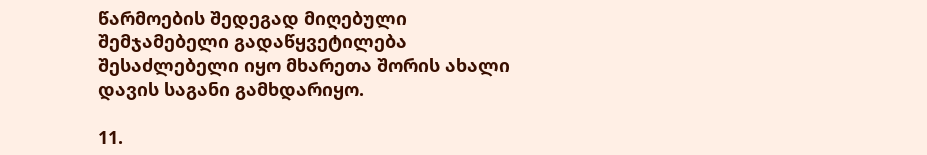წარმოების შედეგად მიღებული შემჯამებელი გადაწყვეტილება შესაძლებელი იყო მხარეთა შორის ახალი დავის საგანი გამხდარიყო.

11.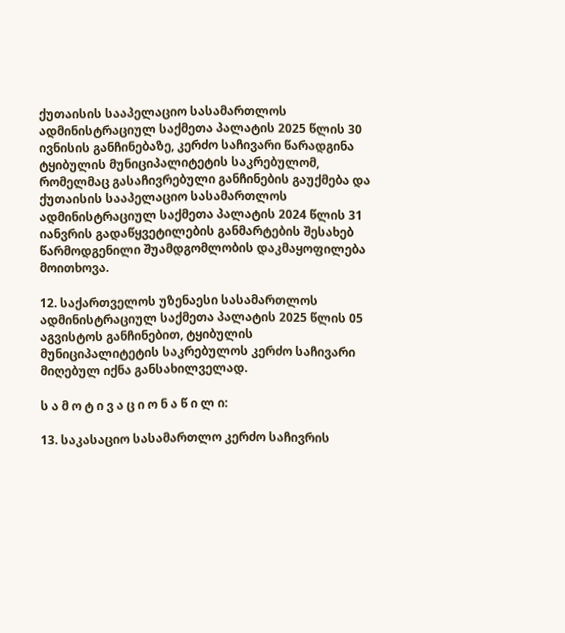ქუთაისის სააპელაციო სასამართლოს ადმინისტრაციულ საქმეთა პალატის 2025 წლის 30 ივნისის განჩინებაზე, კერძო საჩივარი წარადგინა ტყიბულის მუნიციპალიტეტის საკრებულომ, რომელმაც გასაჩივრებული განჩინების გაუქმება და ქუთაისის სააპელაციო სასამართლოს ადმინისტრაციულ საქმეთა პალატის 2024 წლის 31 იანვრის გადაწყვეტილების განმარტების შესახებ წარმოდგენილი შუამდგომლობის დაკმაყოფილება მოითხოვა.

12. საქართველოს უზენაესი სასამართლოს ადმინისტრაციულ საქმეთა პალატის 2025 წლის 05 აგვისტოს განჩინებით, ტყიბულის მუნიციპალიტეტის საკრებულოს კერძო საჩივარი მიღებულ იქნა განსახილველად.

ს ა მ ო ტ ი ვ ა ც ი ო ნ ა წ ი ლ ი:

13. საკასაციო სასამართლო კერძო საჩივრის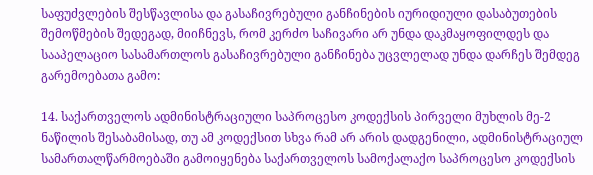საფუძვლების შესწავლისა და გასაჩივრებული განჩინების იურიდიული დასაბუთების შემოწმების შედეგად, მიიჩნევს, რომ კერძო საჩივარი არ უნდა დაკმაყოფილდეს და სააპელაციო სასამართლოს გასაჩივრებული განჩინება უცვლელად უნდა დარჩეს შემდეგ გარემოებათა გამო:

14. საქართველოს ადმინისტრაციული საპროცესო კოდექსის პირველი მუხლის მე-2 ნაწილის შესაბამისად, თუ ამ კოდექსით სხვა რამ არ არის დადგენილი, ადმინისტრაციულ სამართალწარმოებაში გამოიყენება საქართველოს სამოქალაქო საპროცესო კოდექსის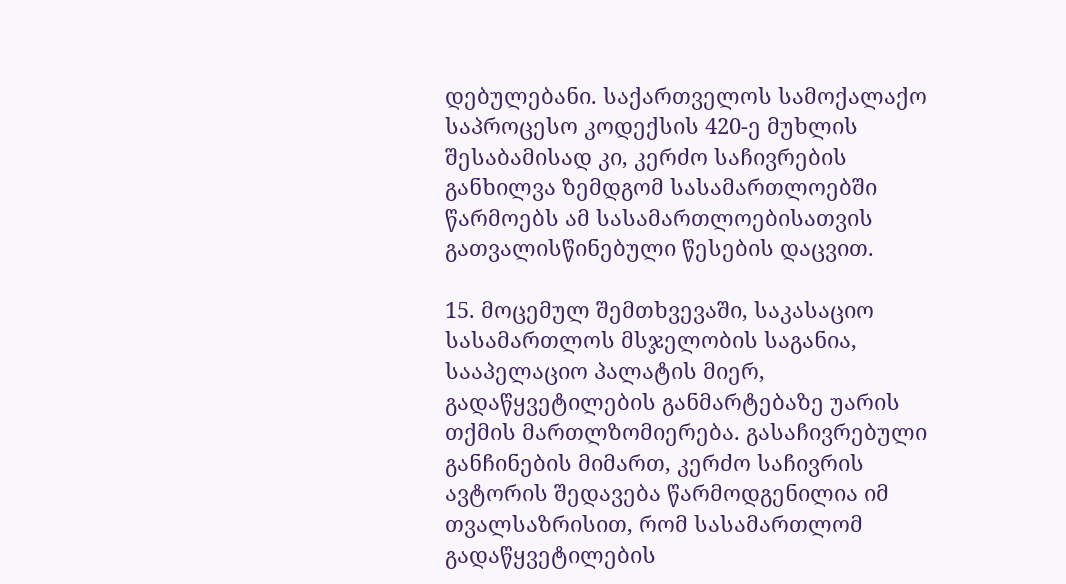დებულებანი. საქართველოს სამოქალაქო საპროცესო კოდექსის 420-ე მუხლის შესაბამისად კი, კერძო საჩივრების განხილვა ზემდგომ სასამართლოებში წარმოებს ამ სასამართლოებისათვის გათვალისწინებული წესების დაცვით.

15. მოცემულ შემთხვევაში, საკასაციო სასამართლოს მსჯელობის საგანია, სააპელაციო პალატის მიერ, გადაწყვეტილების განმარტებაზე უარის თქმის მართლზომიერება. გასაჩივრებული განჩინების მიმართ, კერძო საჩივრის ავტორის შედავება წარმოდგენილია იმ თვალსაზრისით, რომ სასამართლომ გადაწყვეტილების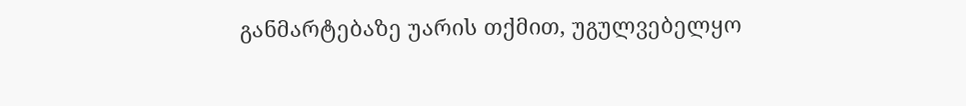განმარტებაზე უარის თქმით, უგულვებელყო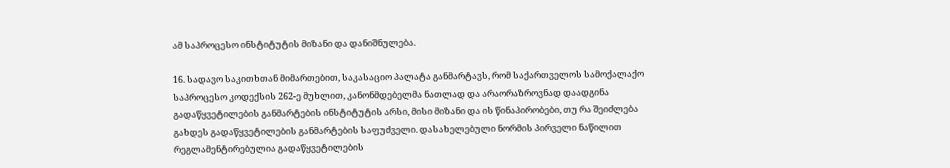ამ საპროცესო ინსტიტუტის მიზანი და დანიშნულება.

16. სადავო საკითხთან მიმართებით, საკასაციო პალატა განმარტავს, რომ საქართველოს სამოქალაქო საპროცესო კოდექსის 262-ე მუხლით, კანონმდებელმა ნათლად და არაორაზროვნად დაადგინა გადაწყვეტილების განმარტების ინსტიტუტის არსი, მისი მიზანი და ის წინაპირობები, თუ რა შეიძლება გახდეს გადაწყვეტილების განმარტების საფუძველი. დასახელებული ნორმის პირველი ნაწილით რეგლამენტირებულია გადაწყვეტილების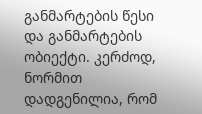განმარტების წესი და განმარტების ობიექტი. კერძოდ, ნორმით დადგენილია, რომ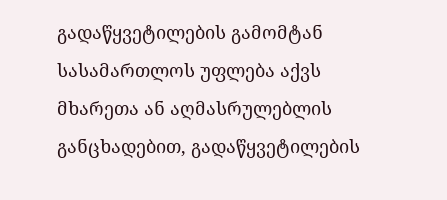გადაწყვეტილების გამომტან სასამართლოს უფლება აქვს მხარეთა ან აღმასრულებლის განცხადებით, გადაწყვეტილების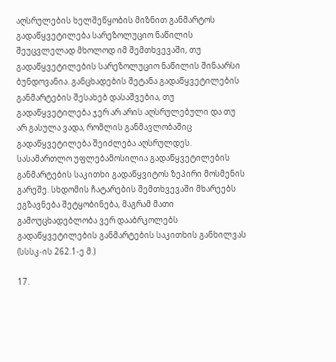აღსრულების ხელშეწყობის მიზნით განმარტოს გადაწყვეტილება სარეზოლუციო ნაწილის შეუცვლელად მხოლოდ იმ შემთხვევაში, თუ გადაწყვეტილების სარეზოლუციო ნაწილის შინაარსი ბუნდოვანია. განცხადების შეტანა გადაწყვეტილების განმარტების შესახებ დასაშვებია, თუ გადაწყვეტილება ჯერ არ არის აღსრულებული და თუ არ გასულა ვადა, რომლის განმავლობაშიც გადაწყვეტილება შეიძლება აღსრულდეს. სასამართლო უფლებამოსილია გადაწყვეტილების განმარტების საკითხი გადაწყვიტოს ზეპირი მოსმენის გარეშე. სხდომის ჩატარების შემთხვევაში მხარეებს ეგზავნება შეტყობინება, მაგრამ მათი გამოუცხადებლობა ვერ დააბრკოლებს გადაწყვეტილების განმარტების საკითხის განხილვას (სსსკ-ის 262.1-ე მ.)

17.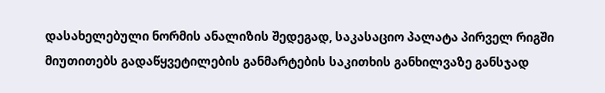დასახელებული ნორმის ანალიზის შედეგად, საკასაციო პალატა პირველ რიგში მიუთითებს გადაწყვეტილების განმარტების საკითხის განხილვაზე განსჯად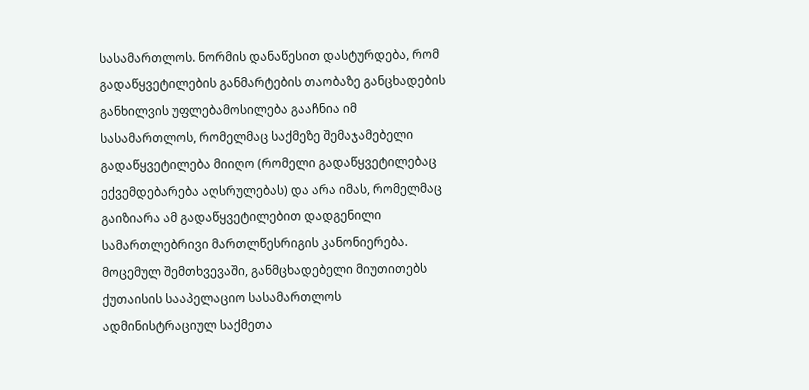სასამართლოს. ნორმის დანაწესით დასტურდება, რომ გადაწყვეტილების განმარტების თაობაზე განცხადების განხილვის უფლებამოსილება გააჩნია იმ სასამართლოს, რომელმაც საქმეზე შემაჯამებელი გადაწყვეტილება მიიღო (რომელი გადაწყვეტილებაც ექვემდებარება აღსრულებას) და არა იმას, რომელმაც გაიზიარა ამ გადაწყვეტილებით დადგენილი სამართლებრივი მართლწესრიგის კანონიერება. მოცემულ შემთხვევაში, განმცხადებელი მიუთითებს ქუთაისის სააპელაციო სასამართლოს ადმინისტრაციულ საქმეთა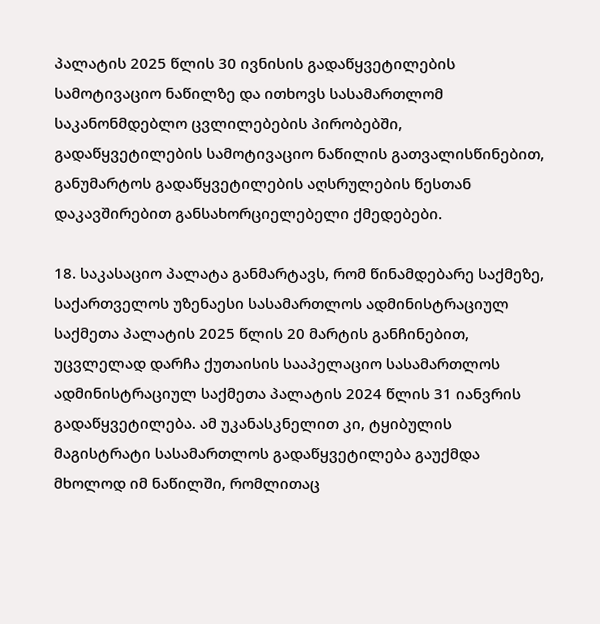პალატის 2025 წლის 30 ივნისის გადაწყვეტილების სამოტივაციო ნაწილზე და ითხოვს სასამართლომ საკანონმდებლო ცვლილებების პირობებში, გადაწყვეტილების სამოტივაციო ნაწილის გათვალისწინებით, განუმარტოს გადაწყვეტილების აღსრულების წესთან დაკავშირებით განსახორციელებელი ქმედებები.

18. საკასაციო პალატა განმარტავს, რომ წინამდებარე საქმეზე, საქართველოს უზენაესი სასამართლოს ადმინისტრაციულ საქმეთა პალატის 2025 წლის 20 მარტის განჩინებით, უცვლელად დარჩა ქუთაისის სააპელაციო სასამართლოს ადმინისტრაციულ საქმეთა პალატის 2024 წლის 31 იანვრის გადაწყვეტილება. ამ უკანასკნელით კი, ტყიბულის მაგისტრატი სასამართლოს გადაწყვეტილება გაუქმდა მხოლოდ იმ ნაწილში, რომლითაც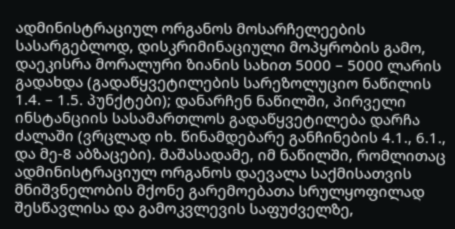ადმინისტრაციულ ორგანოს მოსარჩელეების სასარგებლოდ, დისკრიმინაციული მოპყრობის გამო, დაეკისრა მორალური ზიანის სახით 5000 – 5000 ლარის გადახდა (გადაწყვეტილების სარეზოლუციო ნაწილის 1.4. – 1.5. პუნქტები); დანარჩენ ნაწილში, პირველი ინსტანციის სასამართლოს გადაწყვეტილება დარჩა ძალაში (ვრცლად იხ. წინამდებარე განჩინების 4.1., 6.1., და მე-8 აბზაცები). მაშასადამე, იმ ნაწილში, რომლითაც ადმინისტრაციულ ორგანოს დაევალა საქმისათვის მნიშვნელობის მქონე გარემოებათა სრულყოფილად შესწავლისა და გამოკვლევის საფუძველზე,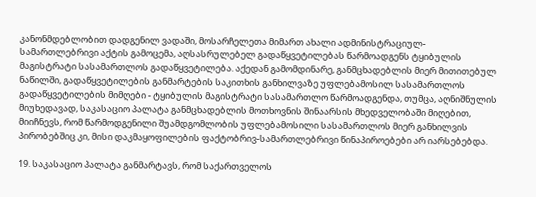კანონმდებლობით დადგენილ ვადაში, მოსარჩელეთა მიმართ ახალი ადმინისტრაციულ-სამართლებრივი აქტის გამოცემა, აღსასრულებელ გადაწყვეტილებას წარმოადგენს ტყიბულის მაგისტრატი სასამართლოს გადაწყვეტილება. აქედან გამომდინარე, განმცხადებლის მიერ მითითებულ ნაწილში, გადაწყვეტილების განმარტების საკითხის განხილვაზე უფლებამოსილ სასამართლოს გადაწყვეტილების მიმღები - ტყიბულის მაგისტრატი სასამართლო წარმოადგენდა, თუმცა, აღნიშნულის მიუხედავად, საკასაციო პალატა განმცხადებლის მოთხოვნის შინაარსის მხედველობაში მიღებით, მიიჩნევს, რომ წარმოდგენილი შუამდგომლობის უფლებამოსილი სასამართლოს მიერ განხილვის პირობებშიც კი, მისი დაკმაყოფილების ფაქტობრივ-სამართლებრივი წინაპიროებები არ იარსებებდა.

19. საკასაციო პალატა განმარტავს, რომ საქართველოს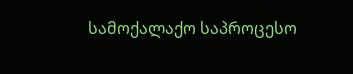სამოქალაქო საპროცესო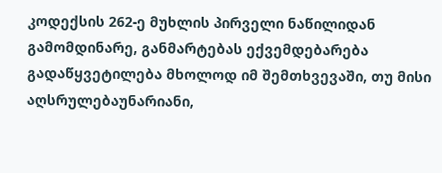კოდექსის 262-ე მუხლის პირველი ნაწილიდან გამომდინარე, განმარტებას ექვემდებარება გადაწყვეტილება მხოლოდ იმ შემთხვევაში, თუ მისი აღსრულებაუნარიანი,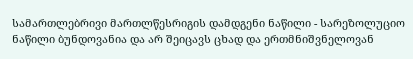სამართლებრივი მართლწესრიგის დამდგენი ნაწილი - სარეზოლუციო ნაწილი ბუნდოვანია და არ შეიცავს ცხად და ერთმნიშვნელოვან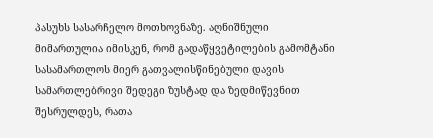პასუხს სასარჩელო მოთხოვნაზე. აღნიშნული მიმართულია იმისკენ, რომ გადაწყვეტილების გამომტანი სასამართლოს მიერ გათვალისწინებული დავის სამართლებრივი შედეგი ზუსტად და ზედმიწევნით შესრულდეს, რათა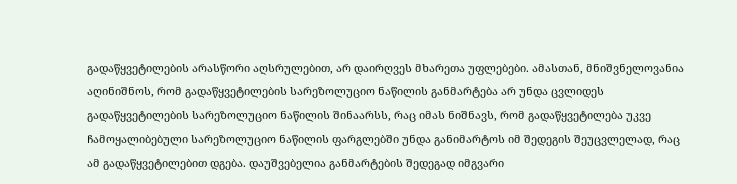გადაწყვეტილების არასწორი აღსრულებით, არ დაირღვეს მხარეთა უფლებები. ამასთან, მნიშვნელოვანია აღინიშნოს, რომ გადაწყვეტილების სარეზოლუციო ნაწილის განმარტება არ უნდა ცვლიდეს გადაწყვეტილების სარეზოლუციო ნაწილის შინაარსს, რაც იმას ნიშნავს, რომ გადაწყვეტილება უკვე ჩამოყალიბებული სარეზოლუციო ნაწილის ფარგლებში უნდა განიმარტოს იმ შედეგის შეუცვლელად, რაც ამ გადაწყვეტილებით დგება. დაუშვებელია განმარტების შედეგად იმგვარი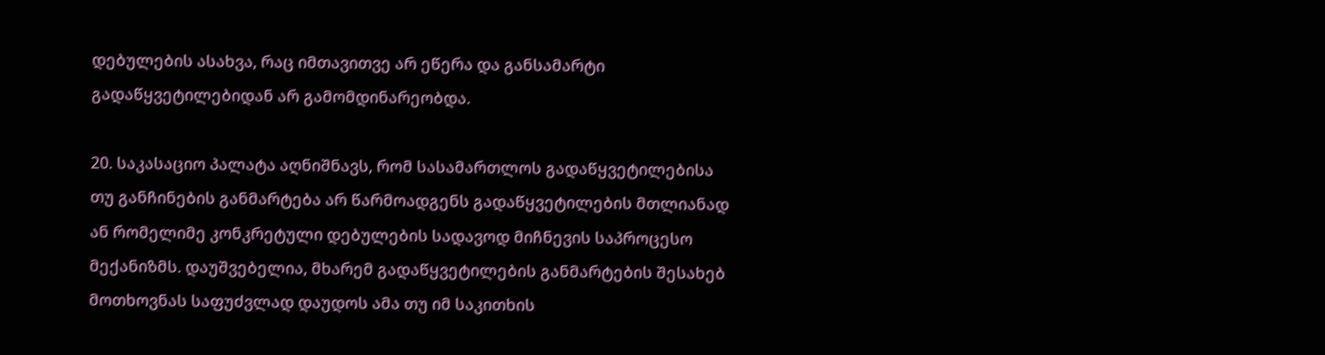დებულების ასახვა, რაც იმთავითვე არ ეწერა და განსამარტი გადაწყვეტილებიდან არ გამომდინარეობდა.

20. საკასაციო პალატა აღნიშნავს, რომ სასამართლოს გადაწყვეტილებისა თუ განჩინების განმარტება არ წარმოადგენს გადაწყვეტილების მთლიანად ან რომელიმე კონკრეტული დებულების სადავოდ მიჩნევის საპროცესო მექანიზმს. დაუშვებელია, მხარემ გადაწყვეტილების განმარტების შესახებ მოთხოვნას საფუძვლად დაუდოს ამა თუ იმ საკითხის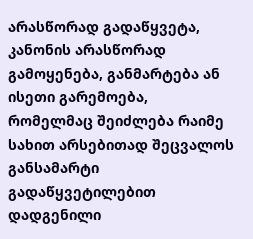არასწორად გადაწყვეტა, კანონის არასწორად გამოყენება, განმარტება ან ისეთი გარემოება, რომელმაც შეიძლება რაიმე სახით არსებითად შეცვალოს განსამარტი გადაწყვეტილებით დადგენილი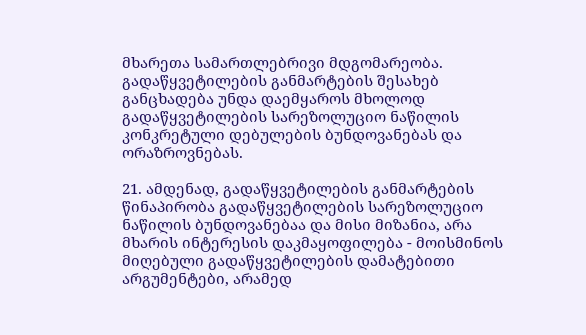მხარეთა სამართლებრივი მდგომარეობა. გადაწყვეტილების განმარტების შესახებ განცხადება უნდა დაემყაროს მხოლოდ გადაწყვეტილების სარეზოლუციო ნაწილის კონკრეტული დებულების ბუნდოვანებას და ორაზროვნებას.

21. ამდენად, გადაწყვეტილების განმარტების წინაპირობა გადაწყვეტილების სარეზოლუციო ნაწილის ბუნდოვანებაა და მისი მიზანია, არა მხარის ინტერესის დაკმაყოფილება - მოისმინოს მიღებული გადაწყვეტილების დამატებითი არგუმენტები, არამედ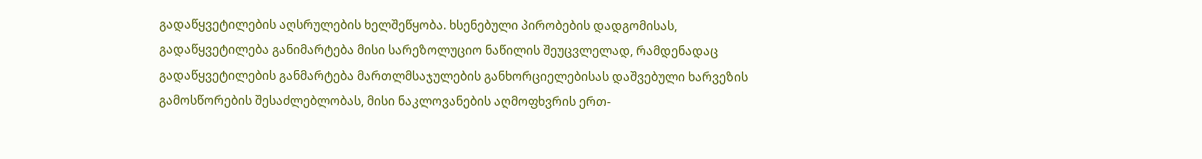გადაწყვეტილების აღსრულების ხელშეწყობა. ხსენებული პირობების დადგომისას, გადაწყვეტილება განიმარტება მისი სარეზოლუციო ნაწილის შეუცვლელად, რამდენადაც გადაწყვეტილების განმარტება მართლმსაჯულების განხორციელებისას დაშვებული ხარვეზის გამოსწორების შესაძლებლობას, მისი ნაკლოვანების აღმოფხვრის ერთ-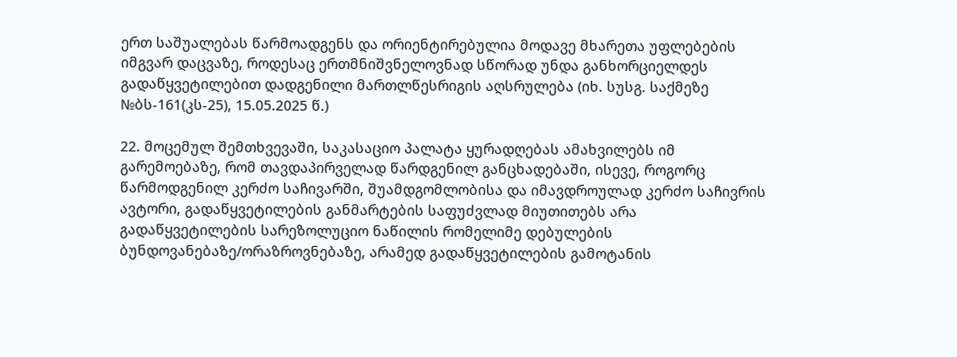ერთ საშუალებას წარმოადგენს და ორიენტირებულია მოდავე მხარეთა უფლებების იმგვარ დაცვაზე, როდესაც ერთმნიშვნელოვნად სწორად უნდა განხორციელდეს გადაწყვეტილებით დადგენილი მართლწესრიგის აღსრულება (იხ. სუსგ. საქმეზე №ბს-161(კს-25), 15.05.2025 წ.)

22. მოცემულ შემთხვევაში, საკასაციო პალატა ყურადღებას ამახვილებს იმ გარემოებაზე, რომ თავდაპირველად წარდგენილ განცხადებაში, ისევე, როგორც წარმოდგენილ კერძო საჩივარში, შუამდგომლობისა და იმავდროულად კერძო საჩივრის ავტორი, გადაწყვეტილების განმარტების საფუძვლად მიუთითებს არა გადაწყვეტილების სარეზოლუციო ნაწილის რომელიმე დებულების ბუნდოვანებაზე/ორაზროვნებაზე, არამედ გადაწყვეტილების გამოტანის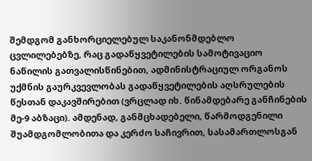შემდგომ განხორციელებულ საკანონმდებლო ცვლილებებზე, რაც გადაწყვეტილების სამოტივაციო ნაწილის გათვალისწინებით, ადმინისტრაციულ ორგანოს უქმნის გაურკვევლობას გადაწყვეტილების აღსრულების წესთან დაკავშირებით (ვრცლად იხ. წინამდებარე განჩინების მე-9 აბზაცი). ამდენად, განმცხადებელი, წარმოდგენილი შუამდგომლობითა და კერძო საჩივრით, სასამართლოსგან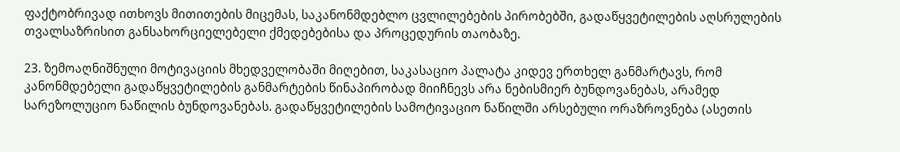ფაქტობრივად ითხოვს მითითების მიცემას, საკანონმდებლო ცვლილებების პირობებში, გადაწყვეტილების აღსრულების თვალსაზრისით განსახორციელებელი ქმედებებისა და პროცედურის თაობაზე.

23. ზემოაღნიშნული მოტივაციის მხედველობაში მიღებით, საკასაციო პალატა კიდევ ერთხელ განმარტავს, რომ კანონმდებელი გადაწყვეტილების განმარტების წინაპირობად მიიჩნევს არა ნებისმიერ ბუნდოვანებას, არამედ სარეზოლუციო ნაწილის ბუნდოვანებას. გადაწყვეტილების სამოტივაციო ნაწილში არსებული ორაზროვნება (ასეთის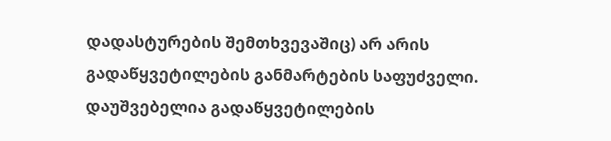დადასტურების შემთხვევაშიც) არ არის გადაწყვეტილების განმარტების საფუძველი. დაუშვებელია გადაწყვეტილების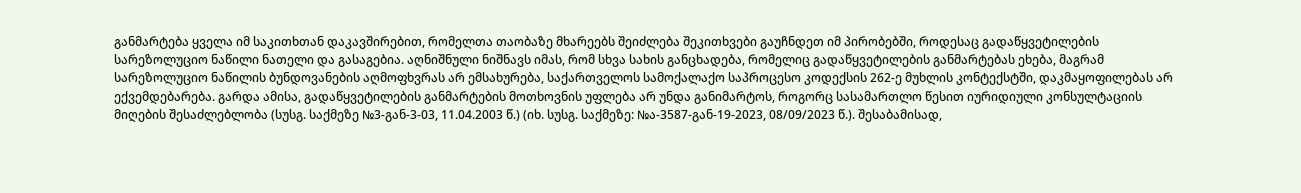განმარტება ყველა იმ საკითხთან დაკავშირებით, რომელთა თაობაზე მხარეებს შეიძლება შეკითხვები გაუჩნდეთ იმ პირობებში, როდესაც გადაწყვეტილების სარეზოლუციო ნაწილი ნათელი და გასაგებია. აღნიშნული ნიშნავს იმას, რომ სხვა სახის განცხადება, რომელიც გადაწყვეტილების განმარტებას ეხება, მაგრამ სარეზოლუციო ნაწილის ბუნდოვანების აღმოფხვრას არ ემსახურება, საქართველოს სამოქალაქო საპროცესო კოდექსის 262-ე მუხლის კონტექსტში, დაკმაყოფილებას არ ექვემდებარება. გარდა ამისა, გადაწყვეტილების განმარტების მოთხოვნის უფლება არ უნდა განიმარტოს, როგორც სასამართლო წესით იურიდიული კონსულტაციის მიღების შესაძლებლობა (სუსგ. საქმეზე №3-გან-3-03, 11.04.2003 წ.) (იხ. სუსგ. საქმეზე: №ა-3587-გან-19-2023, 08/09/2023 წ.). შესაბამისად,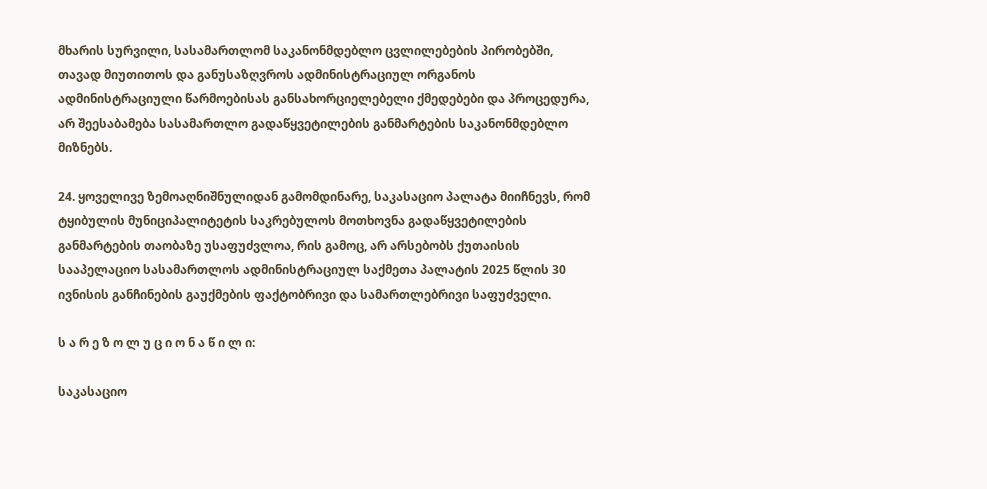მხარის სურვილი, სასამართლომ საკანონმდებლო ცვლილებების პირობებში, თავად მიუთითოს და განუსაზღვროს ადმინისტრაციულ ორგანოს ადმინისტრაციული წარმოებისას განსახორციელებელი ქმედებები და პროცედურა, არ შეესაბამება სასამართლო გადაწყვეტილების განმარტების საკანონმდებლო მიზნებს.

24. ყოველივე ზემოაღნიშნულიდან გამომდინარე, საკასაციო პალატა მიიჩნევს, რომ ტყიბულის მუნიციპალიტეტის საკრებულოს მოთხოვნა გადაწყვეტილების განმარტების თაობაზე უსაფუძვლოა, რის გამოც, არ არსებობს ქუთაისის სააპელაციო სასამართლოს ადმინისტრაციულ საქმეთა პალატის 2025 წლის 30 ივნისის განჩინების გაუქმების ფაქტობრივი და სამართლებრივი საფუძველი.

ს ა რ ე ზ ო ლ უ ც ი ო ნ ა წ ი ლ ი:

საკასაციო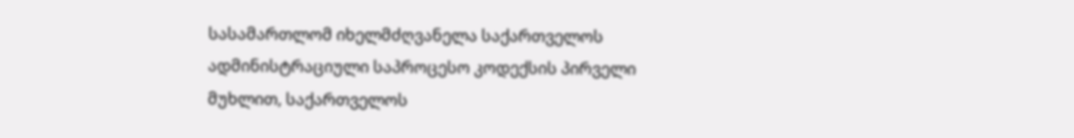სასამართლომ იხელმძღვანელა საქართველოს ადმინისტრაციული საპროცესო კოდექსის პირველი მუხლით, საქართველოს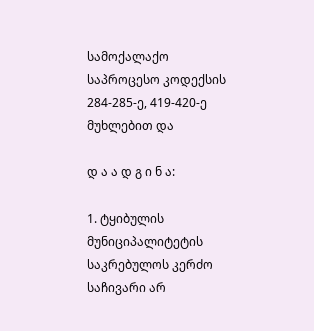სამოქალაქო საპროცესო კოდექსის 284-285-ე, 419-420-ე მუხლებით და

დ ა ა დ გ ი ნ ა:

1. ტყიბულის მუნიციპალიტეტის საკრებულოს კერძო საჩივარი არ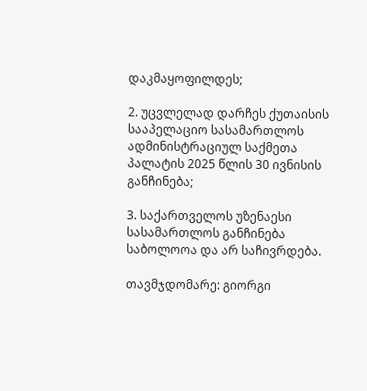დაკმაყოფილდეს;

2. უცვლელად დარჩეს ქუთაისის სააპელაციო სასამართლოს ადმინისტრაციულ საქმეთა პალატის 2025 წლის 30 ივნისის განჩინება;

3. საქართველოს უზენაესი სასამართლოს განჩინება საბოლოოა და არ საჩივრდება.

თავმჯდომარე: გიორგი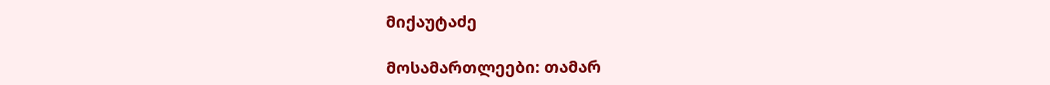მიქაუტაძე

მოსამართლეები: თამარ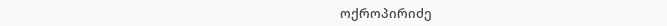ოქროპირიძე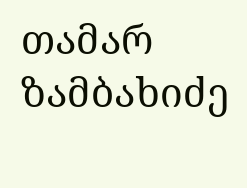თამარ ზამბახიძე